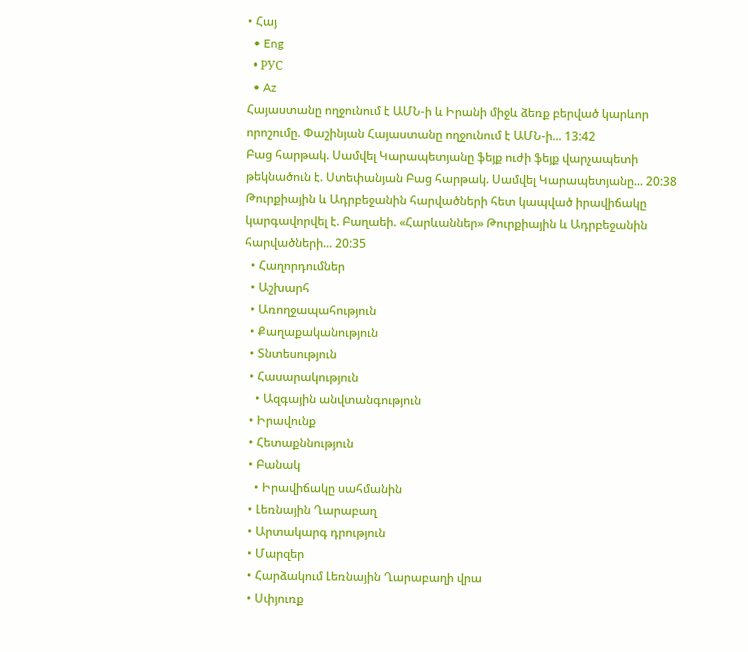• Հայ
  • Eng
  • РУС
  • Az
Հայաստանը ողջունում է ԱՄՆ-ի և Իրանի միջև ձեռք բերված կարևոր որոշումը. Փաշինյան Հայաստանը ողջունում է ԱՄՆ-ի... 13:42
Բաց հարթակ. Սամվել Կարապետյանը ֆեյք ուժի ֆեյք վարչապետի թեկնածուն է. Ստեփանյան Բաց հարթակ. Սամվել Կարապետյանը... 20:38
Թուրքիային և Ադրբեջանին հարվածների հետ կապված իրավիճակը կարգավորվել է. Բաղաեի. «Հարևաններ» Թուրքիային և Ադրբեջանին հարվածների... 20:35
  • Հաղորդումներ
  • Աշխարհ
  • Առողջապահություն
  • Քաղաքականություն
  • Տնտեսություն
  • Հասարակություն
    • Ազգային անվտանգություն
  • Իրավունք
  • Հետաքննություն
  • Բանակ
    • Իրավիճակը սահմանին
  • Լեռնային Ղարաբաղ
  • Արտակարգ դրություն
  • Մարզեր
  • Հարձակում Լեռնային Ղարաբաղի վրա
  • Սփյուռք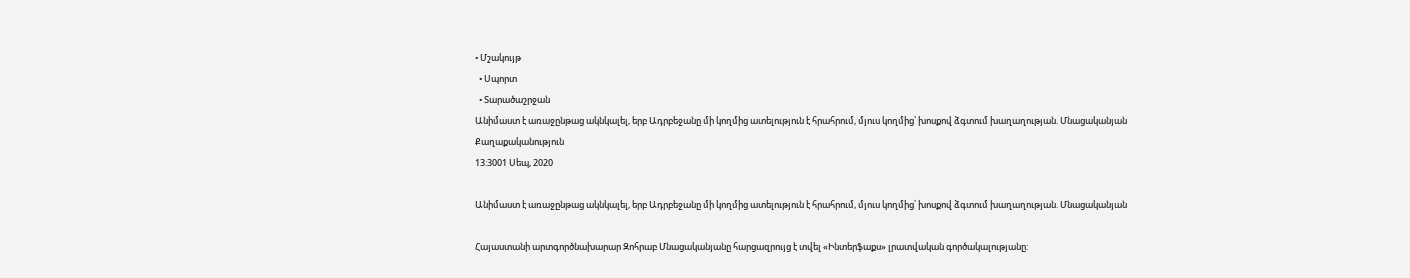• Մշակույթ
  • Սպորտ
  • Տարածաշրջան
Անիմաստ է առաջընթաց ակնկալել, երբ Ադրբեջանը մի կողմից ատելություն է հրահրում, մյուս կողմից՝ խոսքով ձգտում խաղաղության. Մնացականյան
Քաղաքականություն
13:3001 Սեպ, 2020

Անիմաստ է առաջընթաց ակնկալել, երբ Ադրբեջանը մի կողմից ատելություն է հրահրում, մյուս կողմից՝ խոսքով ձգտում խաղաղության. Մնացականյան

Հայաստանի արտգործնախարար Զոհրաբ Մնացականյանը հարցազրույց է տվել «Ինտերֆաքս» լրատվական գործակալությանը: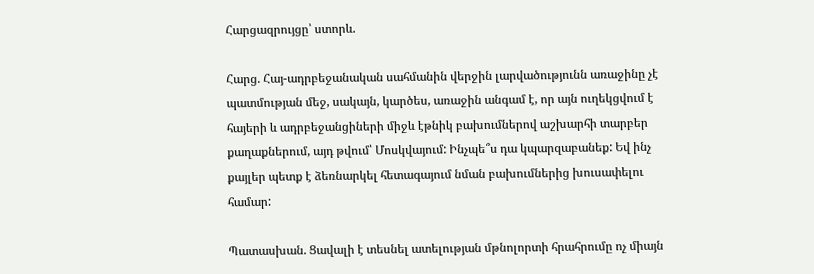Հարցազրույցը՝ ստորև.

Հարց. Հայ-ադրբեջանական սահմանին վերջին լարվածությունն առաջինը չէ պատմության մեջ, սակայն, կարծես, առաջին անգամ է, որ այն ուղեկցվում է հայերի և ադրբեջանցիների միջև էթնիկ բախումներով աշխարհի տարբեր քաղաքներում, այդ թվում՝ Մոսկվայում: Ինչպե՞ս դա կպարզաբանեք: Եվ ինչ քայլեր պետք է ձեռնարկել հետագայում նման բախումներից խուսափելու համար:

Պատասխան. Ցավալի է տեսնել ատելության մթնոլորտի հրահրումը ոչ միայն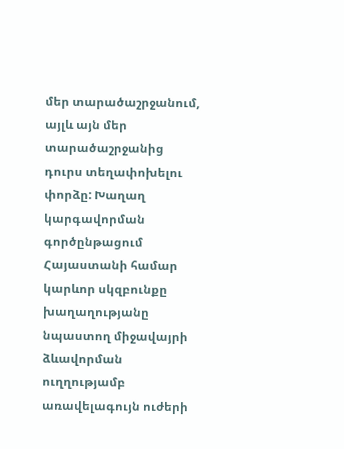մեր տարածաշրջանում, այլև այն մեր տարածաշրջանից դուրս տեղափոխելու փորձը: Խաղաղ կարգավորման գործընթացում Հայաստանի համար կարևոր սկզբունքը խաղաղությանը նպաստող միջավայրի ձևավորման ուղղությամբ առավելագույն ուժերի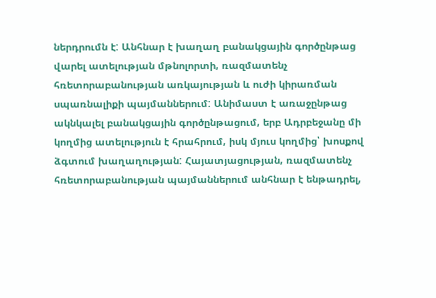ներդրումն է: Անհնար է խաղաղ բանակցային գործընթաց վարել ատելության մթնոլորտի, ռազմատենչ հռետորաբանության առկայության և ուժի կիրառման սպառնալիքի պայմաններում: Անիմաստ է առաջընթաց ակնկալել բանակցային գործընթացում, երբ Ադրբեջանը մի կողմից ատելություն է հրահրում, իսկ մյուս կողմից՝ խոսքով ձգտում խաղաղության: Հայատյացության, ռազմատենչ հռետորաբանության պայմաններում անհնար է ենթադրել,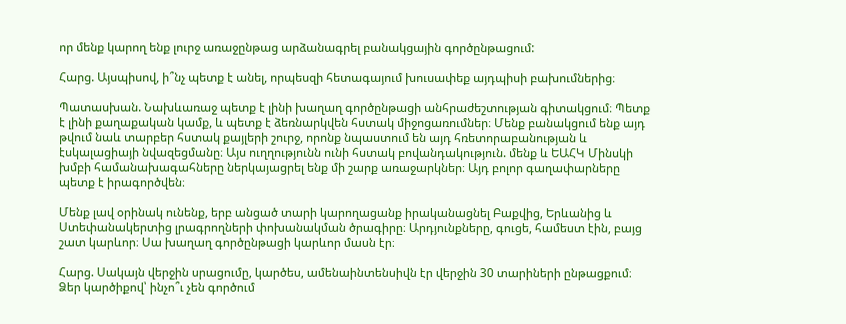որ մենք կարող ենք լուրջ առաջընթաց արձանագրել բանակցային գործընթացում:

Հարց. Այսպիսով, ի՞նչ պետք է անել, որպեսզի հետագայում խուսափեք այդպիսի բախումներից։

Պատասխան. Նախևառաջ պետք է լինի խաղաղ գործընթացի անհրաժեշտության գիտակցում։ Պետք է լինի քաղաքական կամք, և պետք է ձեռնարկվեն հստակ միջոցառումներ։ Մենք բանակցում ենք այդ թվում նաև տարբեր հստակ քայլերի շուրջ, որոնք նպաստում են այդ հռետորաբանության և էսկալացիայի նվազեցմանը։ Այս ուղղությունն ունի հստակ բովանդակություն. մենք և ԵԱՀԿ Մինսկի խմբի համանախագահները ներկայացրել ենք մի շարք առաջարկներ։ Այդ բոլոր գաղափարները պետք է իրագործվեն։

Մենք լավ օրինակ ունենք, երբ անցած տարի կարողացանք իրականացնել Բաքվից, Երևանից և Ստեփանակերտից լրագրողների փոխանակման ծրագիրը։ Արդյունքները, գուցե, համեստ էին, բայց շատ կարևոր։ Սա խաղաղ գործընթացի կարևոր մասն էր։

Հարց. Սակայն վերջին սրացումը, կարծես, ամենաինտենսիվն էր վերջին 30 տարիների ընթացքում։ Ձեր կարծիքով՝ ինչո՞ւ չեն գործում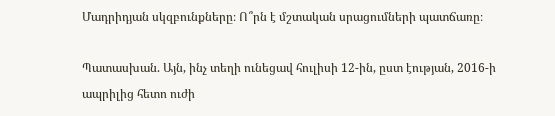Մադրիդյան սկզբունքները։ Ո՞րն է մշտական սրացումների պատճառը։

Պատասխան. Այն, ինչ տեղի ունեցավ հուլիսի 12-ին, ըստ էության, 2016-ի ապրիլից հետո ուժի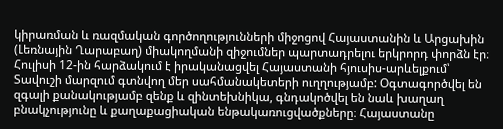կիրառման և ռազմական գործողությունների միջոցով Հայաստանին և Արցախին (Լեռնային Ղարաբաղ) միակողմանի զիջումներ պարտադրելու երկրորդ փորձն էր։ Հուլիսի 12-ին հարձակում է իրականացվել Հայաստանի հյուսիս-արևելքում՝ Տավուշի մարզում գտնվող մեր սահմանակետերի ուղղությամբ: Օգտագործվել են զգալի քանակությամբ զենք և զինտեխնիկա, գնդակոծվել են նաև խաղաղ բնակչությունը և քաղաքացիական ենթակառուցվածքները։ Հայաստանը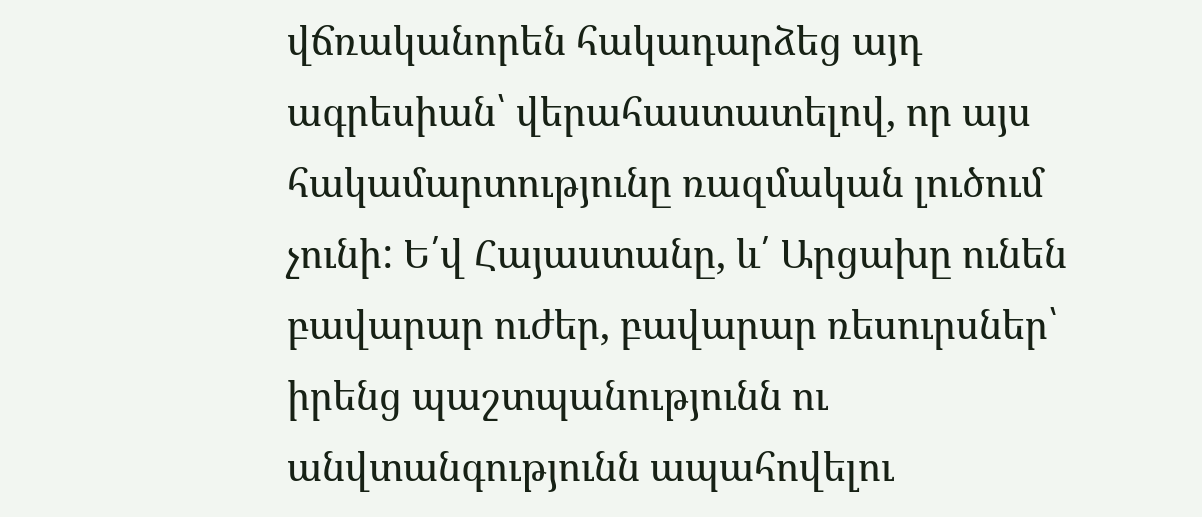վճռականորեն հակադարձեց այդ ագրեսիան՝ վերահաստատելով, որ այս հակամարտությունը ռազմական լուծում չունի: Ե՛վ Հայաստանը, և՛ Արցախը ունեն բավարար ուժեր, բավարար ռեսուրսներ՝ իրենց պաշտպանությունն ու անվտանգությունն ապահովելու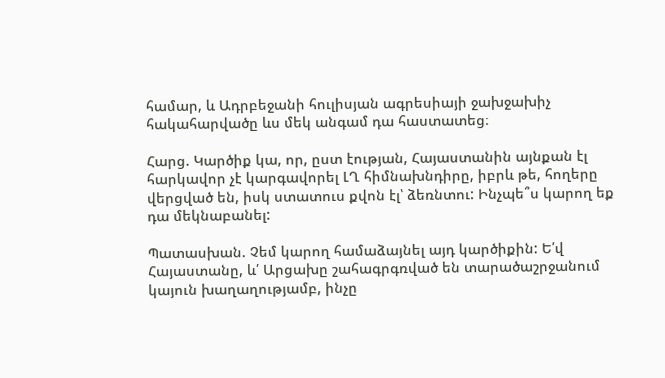համար, և Ադրբեջանի հուլիսյան ագրեսիայի ջախջախիչ հակահարվածը ևս մեկ անգամ դա հաստատեց։

Հարց. Կարծիք կա, որ, ըստ էության, Հայաստանին այնքան էլ հարկավոր չէ կարգավորել ԼՂ հիմնախնդիրը, իբրև թե, հողերը վերցված են, իսկ ստատուս քվոն էլ՝ ձեռնտու: Ինչպե՞ս կարող եք դա մեկնաբանել:

Պատասխան. Չեմ կարող համաձայնել այդ կարծիքին: Ե՛վ Հայաստանը, և՛ Արցախը շահագրգռված են տարածաշրջանում կայուն խաղաղությամբ, ինչը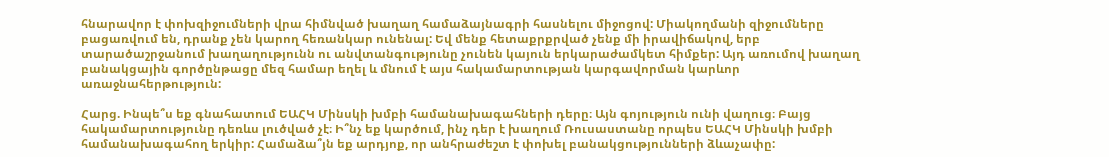հնարավոր է փոխզիջումների վրա հիմնված խաղաղ համաձայնագրի հասնելու միջոցով: Միակողմանի զիջումները բացառվում են, դրանք չեն կարող հեռանկար ունենալ: Եվ մենք հետաքրքրված չենք մի իրավիճակով, երբ տարածաշրջանում խաղաղությունն ու անվտանգությունը չունեն կայուն երկարաժամկետ հիմքեր: Այդ առումով խաղաղ բանակցային գործընթացը մեզ համար եղել և մնում է այս հակամարտության կարգավորման կարևոր առաջնահերթություն:

Հարց. Ինպե՞ս եք գնահատում ԵԱՀԿ Մինսկի խմբի համանախագահների դերը։ Այն գոյություն ունի վաղուց։ Բայց հակամարտությունը դեռևս լուծված չէ։ Ի՞նչ եք կարծում, ինչ դեր է խաղում Ռուսաստանը որպես ԵԱՀԿ Մինսկի խմբի համանախագահող երկիր: Համաձա՞յն եք արդյոք, որ անհրաժեշտ է փոխել բանակցությունների ձևաչափը: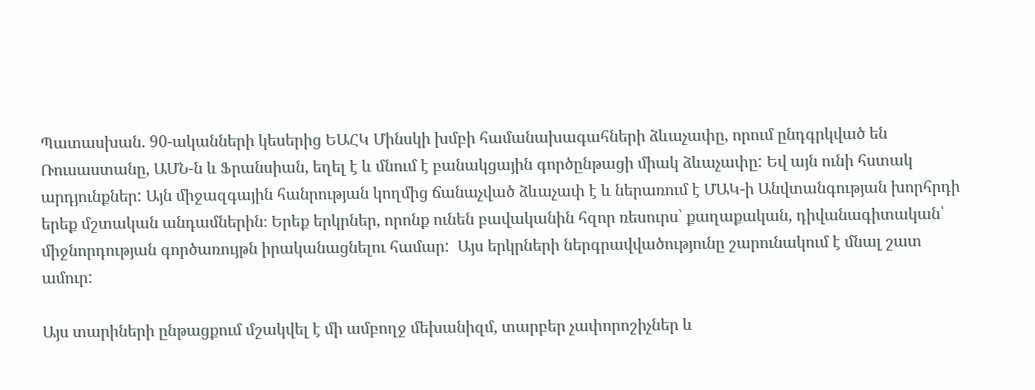Պատասխան. 90-ականների կեսերից ԵԱՀԿ Մինսկի խմբի համանախագահների ձևաչափը, որում ընդգրկված են Ռուսաստանը, ԱՄՆ-ն և Ֆրանսիան, եղել է և մնում է բանակցային գործընթացի միակ ձևաչափը: Եվ այն ունի հստակ արդյունքներ: Այն միջազգային հանրության կողմից ճանաչված ձևաչափ է և ներառում է ՄԱԿ-ի Անվտանգության խորհրդի երեք մշտական անդամներին։ Երեք երկրներ, որոնք ունեն բավականին հզոր ռեսուրս՝ քաղաքական, դիվանագիտական՝ միջնորդության գործառույթն իրականացնելու համար:  Այս երկրների ներգրավվածությունը շարունակում է մնալ շատ ամուր:

Այս տարիների ընթացքում մշակվել է մի ամբողջ մեխանիզմ, տարբեր չափորոշիչներ և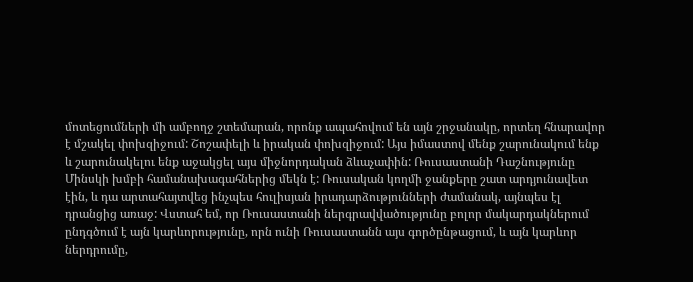մոտեցումների մի ամբողջ շտեմարան, որոնք ապահովում են այն շրջանակը, որտեղ հնարավոր է մշակել փոխզիջում: Շոշափելի և իրական փոխզիջում: Այս իմաստով մենք շարունակում ենք և շարունակելու ենք աջակցել այս միջնորդական ձևաչափին: Ռուսաստանի Դաշնությունը Մինսկի խմբի համանախագահներից մեկն է: Ռուսական կողմի ջանքերը շատ արդյունավետ էին, և դա արտահայտվեց ինչպես հուլիսյան իրադարձությունների ժամանակ, այնպես էլ դրանցից առաջ: Վստահ եմ, որ Ռուսաստանի ներգրավվածությունը բոլոր մակարդակներում ընդգծում է այն կարևորությունը, որն ունի Ռուսաստանն այս գործընթացում, և այն կարևոր ներդրումը,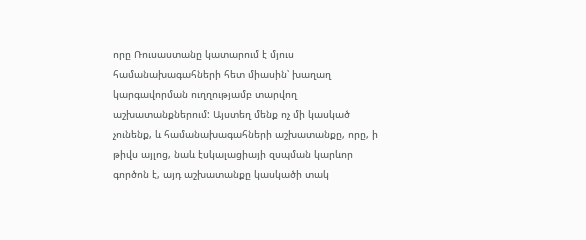որը Ռուսաստանը կատարում է մյուս համանախագահների հետ միասին՝ խաղաղ կարգավորման ուղղությամբ տարվող աշխատանքներում: Այստեղ մենք ոչ մի կասկած չունենք, և համանախագահների աշխատանքը, որը, ի թիվս այլոց, նաև էսկալացիայի զսպման կարևոր գործոն է, այդ աշխատանքը կասկածի տակ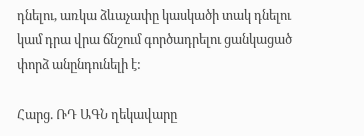դնելու, առկա ձևաչափը կասկածի տակ դնելու կամ դրա վրա ճնշում գործադրելու ցանկացած փորձ անընդունելի է:

Հարց. ՌԴ ԱԳՆ ղեկավարը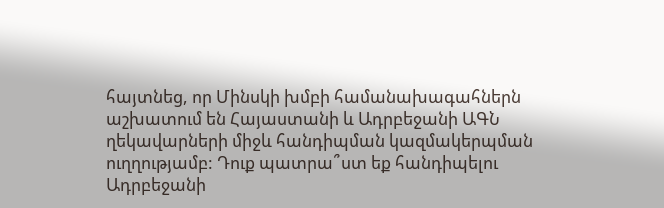հայտնեց, որ Մինսկի խմբի համանախագահներն աշխատում են Հայաստանի և Ադրբեջանի ԱԳՆ ղեկավարների միջև հանդիպման կազմակերպման ուղղությամբ: Դուք պատրա՞ստ եք հանդիպելու Ադրբեջանի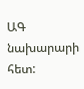ԱԳ նախարարի հետ: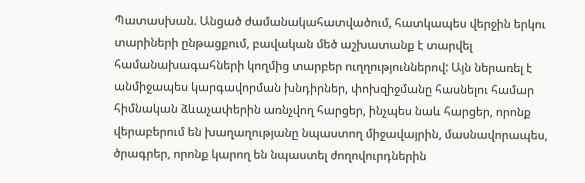Պատասխան. Անցած ժամանակահատվածում, հատկապես վերջին երկու տարիների ընթացքում, բավական մեծ աշխատանք է տարվել համանախագահների կողմից տարբեր ուղղություններով: Այն ներառել է անմիջապես կարգավորման խնդիրներ, փոխզիջմանը հասնելու համար հիմնական ձևաչափերին առնչվող հարցեր, ինչպես նաև հարցեր, որոնք վերաբերում են խաղաղությանը նպաստող միջավայրին, մասնավորապես, ծրագրեր, որոնք կարող են նպաստել ժողովուրդներին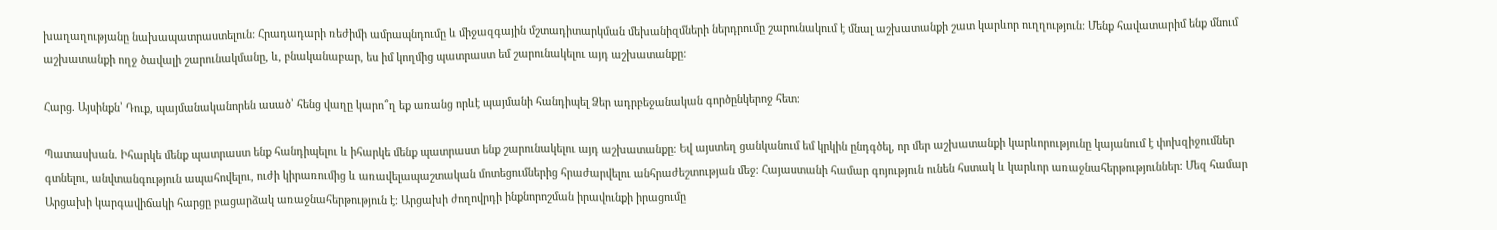խաղաղությանը նախապատրաստելուն: Հրադադարի ռեժիմի ամրապնդումը և միջազգային մշտադիտարկման մեխանիզմների ներդրումը շարունակում է մնալ աշխատանքի շատ կարևոր ուղղություն: Մենք հավատարիմ ենք մնում աշխատանքի ողջ ծավալի շարունակմանը, և, բնականաբար, ես իմ կողմից պատրաստ եմ շարունակելու այդ աշխատանքը:

Հարց. Այսինքն՝ Դուք, պայմանականորեն ասած՝ հենց վաղը կարո՞ղ եք առանց որևէ պայմանի հանդիպել Ձեր ադրբեջանական գործընկերոջ հետ։

Պատասխան. Իհարկե մենք պատրաստ ենք հանդիպելու և իհարկե մենք պատրաստ ենք շարունակելու այդ աշխատանքը։ Եվ այստեղ ցանկանում եմ կրկին ընդգծել, որ մեր աշխատանքի կարևորությունը կայանում է փոխզիջումներ գտնելու, անվտանգություն ապահովելու, ուժի կիրառումից և առավելապաշտական մոտեցումներից հրաժարվելու անհրաժեշտության մեջ։ Հայաստանի համար գոյություն ունեն հստակ և կարևոր առաջնահերթություններ։ Մեզ համար Արցախի կարգավիճակի հարցը բացարձակ առաջնահերթություն է։ Արցախի ժողովրդի ինքնորոշման իրավունքի իրացումը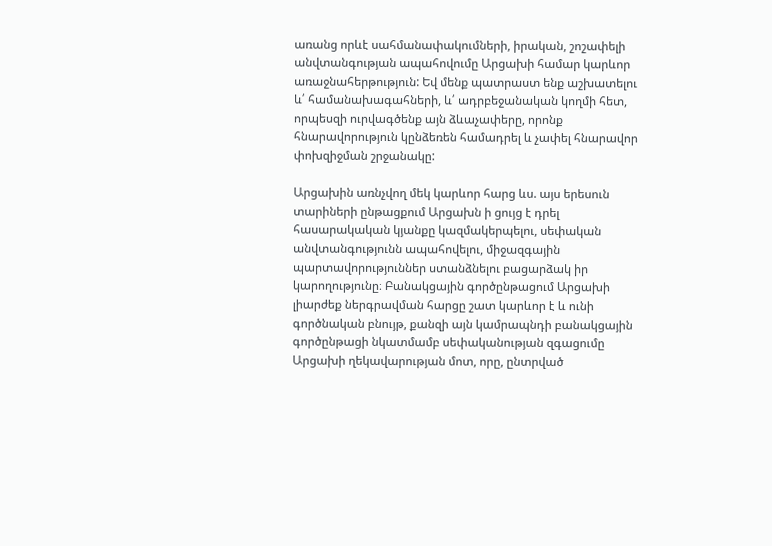առանց որևէ սահմանափակումների, իրական, շոշափելի անվտանգության ապահովումը Արցախի համար կարևոր առաջնահերթություն: Եվ մենք պատրաստ ենք աշխատելու և՛ համանախագահների, և՛ ադրբեջանական կողմի հետ, որպեսզի ուրվագծենք այն ձևաչափերը, որոնք հնարավորություն կընձեռեն համադրել և չափել հնարավոր փոխզիջման շրջանակը:

Արցախին առնչվող մեկ կարևոր հարց ևս. այս երեսուն տարիների ընթացքում Արցախն ի ցույց է դրել հասարակական կյանքը կազմակերպելու, սեփական անվտանգությունն ապահովելու, միջազգային պարտավորություններ ստանձնելու բացարձակ իր կարողությունը։ Բանակցային գործընթացում Արցախի լիարժեք ներգրավման հարցը շատ կարևոր է և ունի գործնական բնույթ, քանզի այն կամրապնդի բանակցային գործընթացի նկատմամբ սեփականության զգացումը Արցախի ղեկավարության մոտ, որը, ընտրված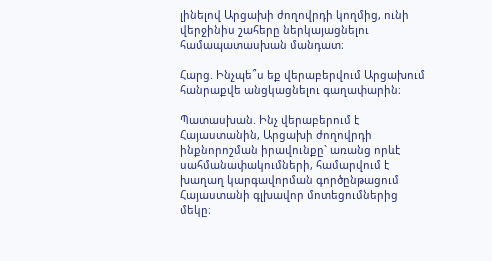լինելով Արցախի ժողովրդի կողմից, ունի վերջինիս շահերը ներկայացնելու համապատասխան մանդատ։

Հարց. Ինչպե՞ս եք վերաբերվում Արցախում հանրաքվե անցկացնելու գաղափարին։

Պատասխան. Ինչ վերաբերում է Հայաստանին, Արցախի ժողովրդի ինքնորոշման իրավունքը` առանց որևէ սահմանափակումների, համարվում է խաղաղ կարգավորման գործընթացում Հայաստանի գլխավոր մոտեցումներից մեկը։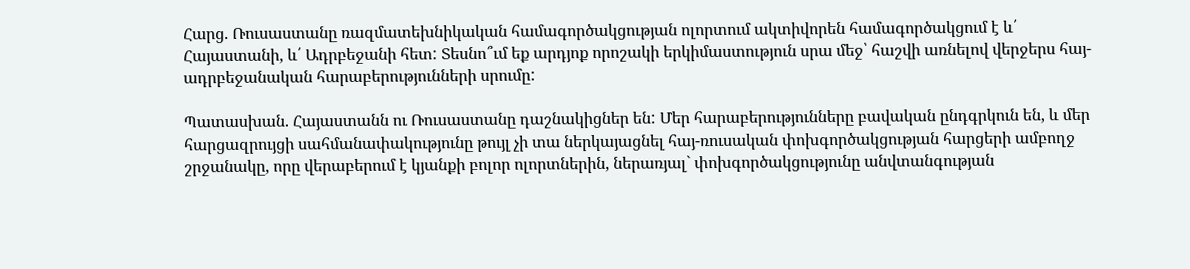Հարց. Ռուսաստանը ռազմատեխնիկական համագործակցության ոլորտում ակտիվորեն համագործակցում է և՛ Հայաստանի, և՛ Ադրբեջանի հետ: Տեսնո՞ւմ եք արդյոք որոշակի երկիմաստություն սրա մեջ՝ հաշվի առնելով վերջերս հայ-ադրբեջանական հարաբերությունների սրումը:

Պատասխան. Հայաստանն ու Ռուսաստանը դաշնակիցներ են: Մեր հարաբերությունները բավական ընդգրկուն են, և մեր հարցազրույցի սահմանափակությունը թույլ չի տա ներկայացնել հայ-ռուսական փոխգործակցության հարցերի ամբողջ շրջանակը, որը վերաբերում է կյանքի բոլոր ոլորտներին, ներառյալ` փոխգործակցությունը անվտանգության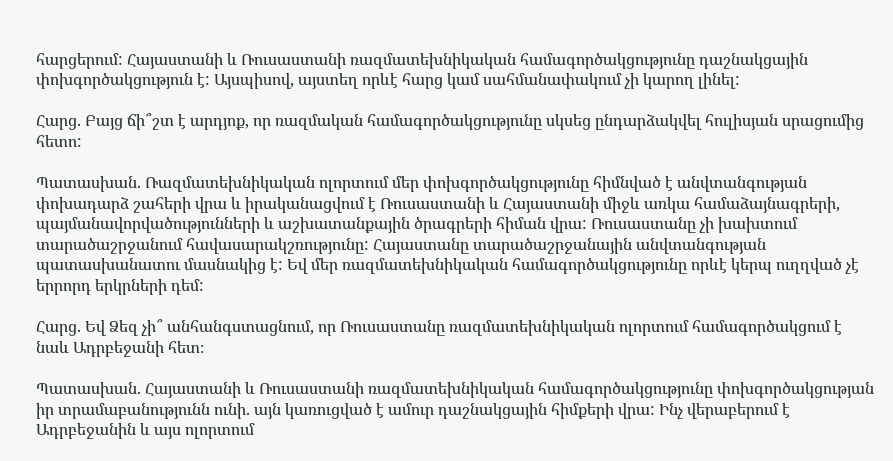հարցերում: Հայաստանի և Ռուսաստանի ռազմատեխնիկական համագործակցությունը դաշնակցային փոխգործակցություն է: Այսպիսով, այստեղ որևէ հարց կամ սահմանափակում չի կարող լինել:

Հարց. Բայց ճի՞շտ է արդյոք, որ ռազմական համագործակցությունը սկսեց ընդարձակվել հուլիսյան սրացումից հետո:

Պատասխան. Ռազմատեխնիկական ոլորտում մեր փոխգործակցությունը հիմնված է անվտանգության փոխադարձ շահերի վրա և իրականացվում է Ռուսաստանի և Հայաստանի միջև առկա համաձայնագրերի, պայմանավորվածությունների և աշխատանքային ծրագրերի հիման վրա: Ռուսաստանը չի խախտում տարածաշրջանում հավասարակշռությունը: Հայաստանը տարածաշրջանային անվտանգության պատասխանատու մասնակից է: Եվ մեր ռազմատեխնիկական համագործակցությունը որևէ կերպ ուղղված չէ երրորդ երկրների դեմ:

Հարց. Եվ Ձեզ չի՞ անհանգստացնում, որ Ռուսաստանը ռազմատեխնիկական ոլորտում համագործակցում է նաև Ադրբեջանի հետ։

Պատասխան. Հայաստանի և Ռուսաստանի ռազմատեխնիկական համագործակցությունը փոխգործակցության իր տրամաբանությունն ունի. այն կառուցված է ամուր դաշնակցային հիմքերի վրա: Ինչ վերաբերում է Ադրբեջանին և այս ոլորտում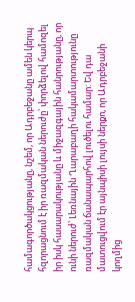համագործակցությանը, նշեմ, որ Ադրբեջանը ամեն կերպ հզորացնում է իր ռազմական ներուժը՝ փորձելով համոզել իր իսկ հասարակությանը և միջազգային հանրությանը, որ ունի ներուժ՝ Լեռնային Ղարաբաղի հակամարտությունը ռազմական ճանապարհով լուծելու համար: Եվ դա մատուցվում էր այնպիսի լույսի ներքո, որ Ադրբեջանի կողմից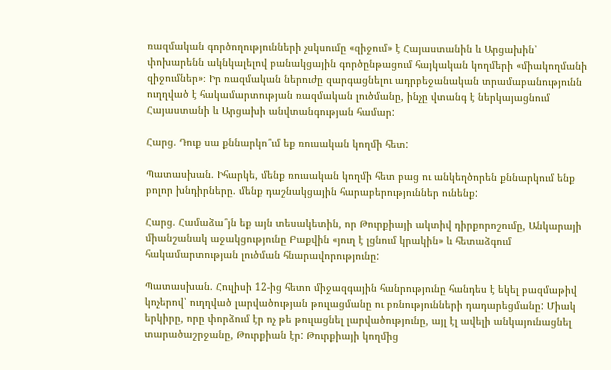ռազմական գործողությունների չսկսումը «զիջում» է Հայաստանին և Արցախին՝ փոխարենն ակնկալելով բանակցային գործընթացում հայկական կողմերի «միակողմանի զիջումներ»։ Իր ռազմական ներուժը զարգացնելու ադրբեջանական տրամաբանությունն ուղղված է հակամարտության ռազմական լուծմանը, ինչը վտանգ է ներկայացնում Հայաստանի և Արցախի անվտանգության համար:

Հարց. Դուք սա քննարկո՞ւմ եք ռուսական կողմի հետ:

Պատասխան. Իհարկե, մենք ռուսական կողմի հետ բաց ու անկեղծորեն քննարկում ենք բոլոր խնդիրները. մենք դաշնակցային հարաբերություններ ունենք:

Հարց. Համաձա՞յն եք այն տեսակետին, որ Թուրքիայի ակտիվ դիրքորոշումը, Անկարայի միանշանակ աջակցությունը Բաքվին «յուղ է լցնում կրակին» և հետաձգում հակամարտության լուծման հնարավորությունը:

Պատասխան. Հուլիսի 12-ից հետո միջազգային հանրությունը հանդես է եկել բազմաթիվ կոչերով՝ ուղղված լարվածության թուլացմանը ու բռնությունների դադարեցմանը: Միակ երկիրը, որը փորձում էր ոչ թե թուլացնել լարվածությունը, այլ էլ ավելի անկայունացնել տարածաշրջանը, Թուրքիան էր: Թուրքիայի կողմից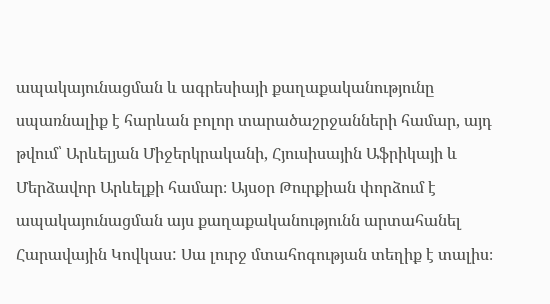ապակայունացման և ագրեսիայի քաղաքականությունը սպառնալիք է հարևան բոլոր տարածաշրջանների համար, այդ թվում՝ Արևելյան Միջերկրականի, Հյուսիսային Աֆրիկայի և Մերձավոր Արևելքի համար։ Այսօր Թուրքիան փորձում է ապակայունացման այս քաղաքականությունն արտահանել Հարավային Կովկաս: Սա լուրջ մտահոգության տեղիք է տալիս։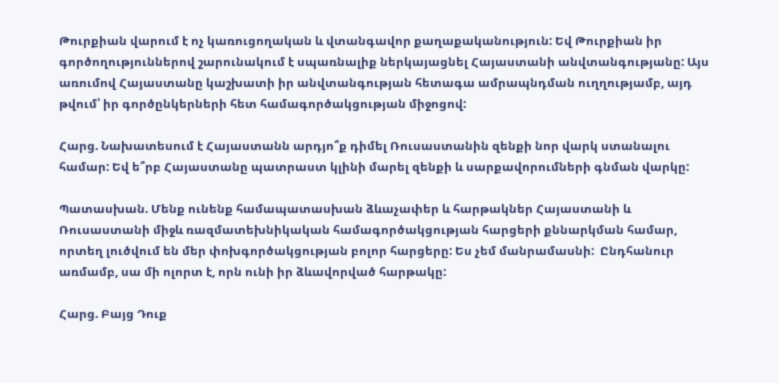Թուրքիան վարում է ոչ կառուցողական և վտանգավոր քաղաքականություն: Եվ Թուրքիան իր գործողություններով շարունակում է սպառնալիք ներկայացնել Հայաստանի անվտանգությանը: Այս առումով Հայաստանը կաշխատի իր անվտանգության հետագա ամրապնդման ուղղությամբ, այդ թվում՝ իր գործընկերների հետ համագործակցության միջոցով:

Հարց. Նախատեսում է Հայաստանն արդյո՞ք դիմել Ռուսաստանին զենքի նոր վարկ ստանալու համար: Եվ ե՞րբ Հայաստանը պատրաստ կլինի մարել զենքի և սարքավորումների գնման վարկը:

Պատասխան. Մենք ունենք համապատասխան ձևաչափեր և հարթակներ Հայաստանի և Ռուսաստանի միջև ռազմատեխնիկական համագործակցության հարցերի քննարկման համար, որտեղ լուծվում են մեր փոխգործակցության բոլոր հարցերը: Ես չեմ մանրամասնի:  Ընդհանուր առմամբ, սա մի ոլորտ է, որն ունի իր ձևավորված հարթակը:

Հարց. Բայց Դուք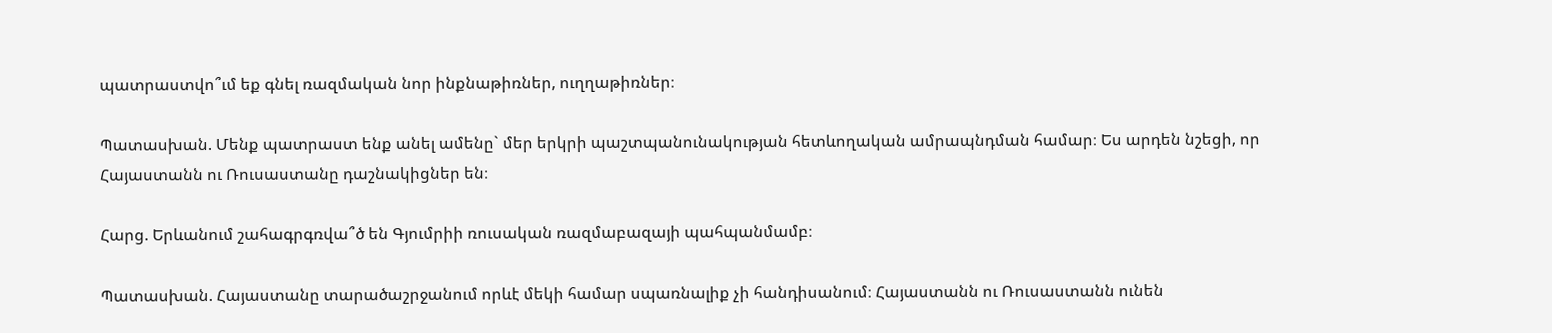պատրաստվո՞ւմ եք գնել ռազմական նոր ինքնաթիռներ, ուղղաթիռներ։

Պատասխան. Մենք պատրաստ ենք անել ամենը` մեր երկրի պաշտպանունակության հետևողական ամրապնդման համար։ Ես արդեն նշեցի, որ Հայաստանն ու Ռուսաստանը դաշնակիցներ են։

Հարց. Երևանում շահագրգռվա՞ծ են Գյումրիի ռուսական ռազմաբազայի պահպանմամբ։

Պատասխան. Հայաստանը տարածաշրջանում որևէ մեկի համար սպառնալիք չի հանդիսանում։ Հայաստանն ու Ռուսաստանն ունեն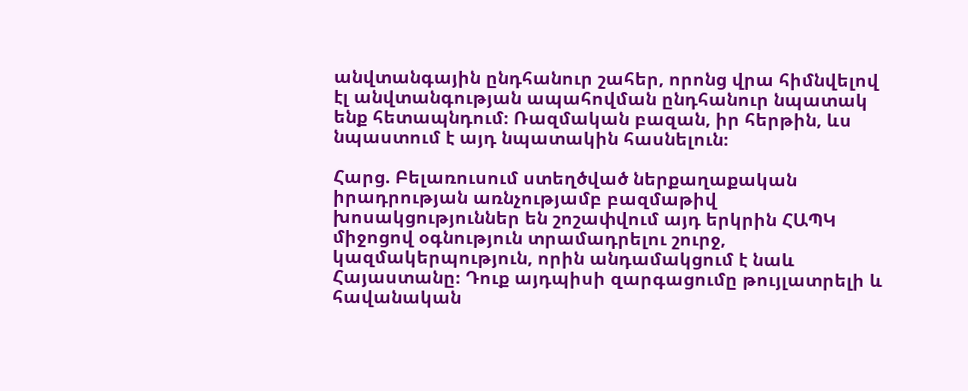անվտանգային ընդհանուր շահեր, որոնց վրա հիմնվելով էլ անվտանգության ապահովման ընդհանուր նպատակ ենք հետապնդում։ Ռազմական բազան, իր հերթին, ևս նպաստում է այդ նպատակին հասնելուն։

Հարց. Բելառուսում ստեղծված ներքաղաքական իրադրության առնչությամբ բազմաթիվ խոսակցություններ են շոշափվում այդ երկրին ՀԱՊԿ միջոցով օգնություն տրամադրելու շուրջ, կազմակերպություն, որին անդամակցում է նաև Հայաստանը։ Դուք այդպիսի զարգացումը թույլատրելի և հավանական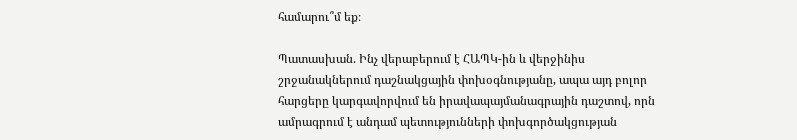համարու՞մ եք։

Պատասխան. Ինչ վերաբերում է ՀԱՊԿ-ին և վերջինիս շրջանակներում դաշնակցային փոխօգնությանը, ապա այդ բոլոր հարցերը կարգավորվում են իրավապայմանագրային դաշտով, որն ամրագրում է անդամ պետությունների փոխգործակցության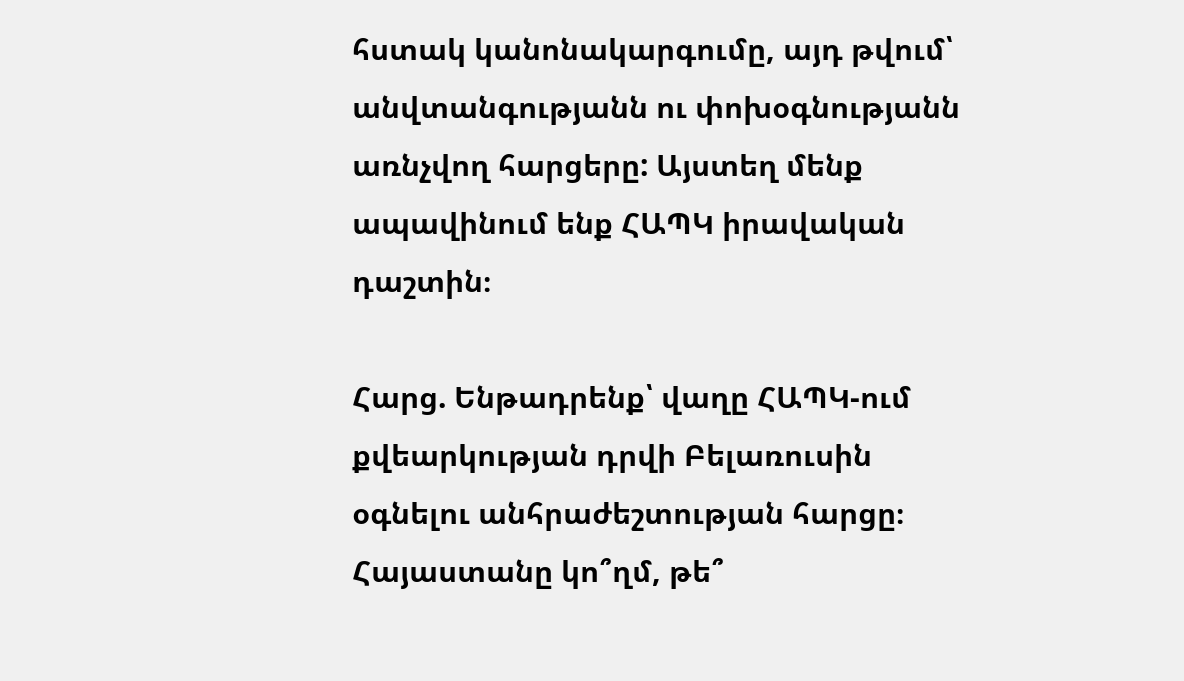հստակ կանոնակարգումը, այդ թվում՝ անվտանգությանն ու փոխօգնությանն առնչվող հարցերը: Այստեղ մենք ապավինում ենք ՀԱՊԿ իրավական դաշտին։

Հարց. Ենթադրենք՝ վաղը ՀԱՊԿ-ում քվեարկության դրվի Բելառուսին օգնելու անհրաժեշտության հարցը։ Հայաստանը կո՞ղմ, թե՞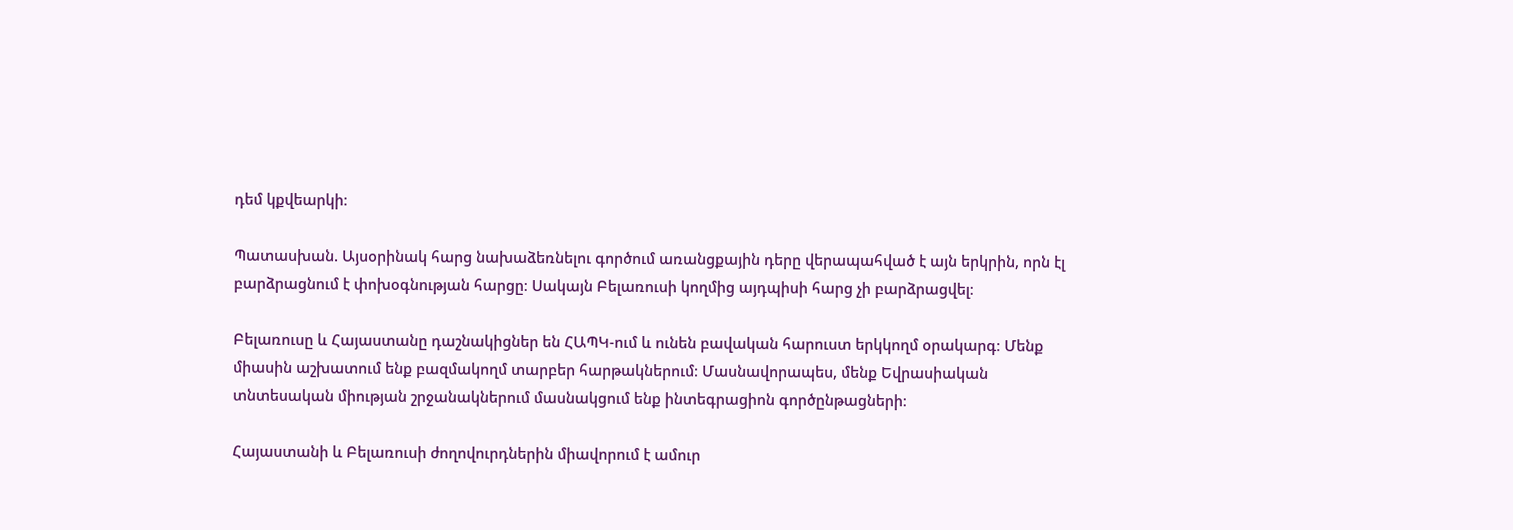դեմ կքվեարկի։

Պատասխան. Այսօրինակ հարց նախաձեռնելու գործում առանցքային դերը վերապահված է այն երկրին, որն էլ բարձրացնում է փոխօգնության հարցը։ Սակայն Բելառուսի կողմից այդպիսի հարց չի բարձրացվել։

Բելառուսը և Հայաստանը դաշնակիցներ են ՀԱՊԿ-ում և ունեն բավական հարուստ երկկողմ օրակարգ։ Մենք միասին աշխատում ենք բազմակողմ տարբեր հարթակներում։ Մասնավորապես, մենք Եվրասիական տնտեսական միության շրջանակներում մասնակցում ենք ինտեգրացիոն գործընթացների։

Հայաստանի և Բելառուսի ժողովուրդներին միավորում է ամուր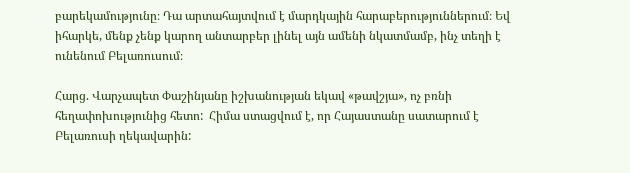բարեկամությունը։ Դա արտահայտվում է մարդկային հարաբերություններում։ Եվ իհարկե, մենք չենք կարող անտարբեր լինել այն ամենի նկատմամբ, ինչ տեղի է ունենում Բելառուսում։

Հարց. Վարչապետ Փաշինյանը իշխանության եկավ «թավշյա», ոչ բռնի հեղափոխությունից հետո:  Հիմա ստացվում է, որ Հայաստանը սատարում է Բելառուսի ղեկավարին: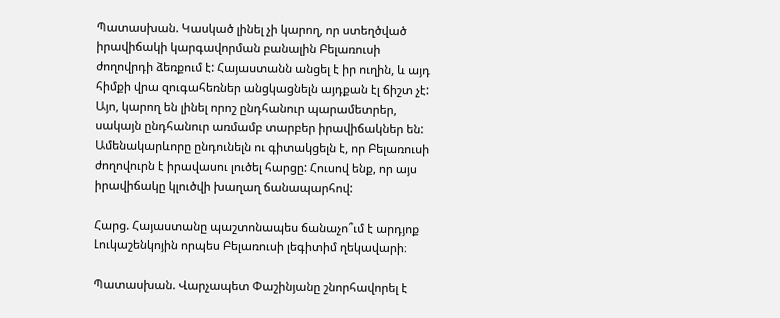Պատասխան. Կասկած լինել չի կարող, որ ստեղծված իրավիճակի կարգավորման բանալին Բելառուսի ժողովրդի ձեռքում է: Հայաստանն անցել է իր ուղին, և այդ հիմքի վրա զուգահեռներ անցկացնելն այդքան էլ ճիշտ չէ: Այո, կարող են լինել որոշ ընդհանուր պարամետրեր, սակայն ընդհանուր առմամբ տարբեր իրավիճակներ են: Ամենակարևորը ընդունելն ու գիտակցելն է, որ Բելառուսի ժողովուրն է իրավասու լուծել հարցը: Հուսով ենք, որ այս իրավիճակը կլուծվի խաղաղ ճանապարհով:

Հարց. Հայաստանը պաշտոնապես ճանաչո՞ւմ է արդյոք Լուկաշենկոյին որպես Բելառուսի լեգիտիմ ղեկավարի։

Պատասխան. Վարչապետ Փաշինյանը շնորհավորել է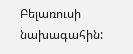Բելառուսի նախագահին: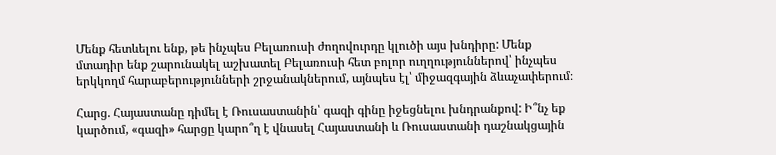Մենք հետևելու ենք, թե ինչպես Բելառուսի ժողովուրդը կլուծի այս խնդիրը: Մենք մտադիր ենք շարունակել աշխատել Բելառուսի հետ բոլոր ուղղություններով՝ ինչպես երկկողմ հարաբերությունների շրջանակներում, այնպես էլ՝ միջազգային ձևաչափերում։

Հարց. Հայաստանը դիմել է Ռուսաստանին՝ գազի գինը իջեցնելու խնդրանքով: Ի՞նչ եք կարծում, «գազի» հարցը կարո՞ղ է վնասել Հայաստանի և Ռուսաստանի դաշնակցային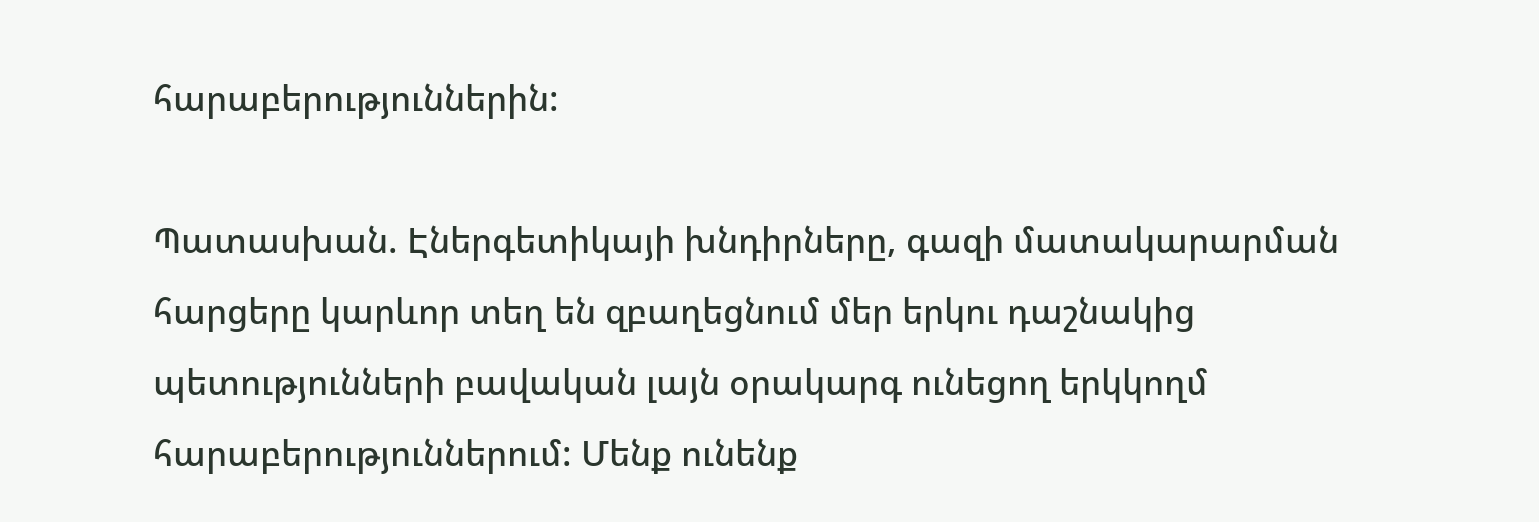հարաբերություններին:

Պատասխան. Էներգետիկայի խնդիրները, գազի մատակարարման հարցերը կարևոր տեղ են զբաղեցնում մեր երկու դաշնակից պետությունների բավական լայն օրակարգ ունեցող երկկողմ հարաբերություններում: Մենք ունենք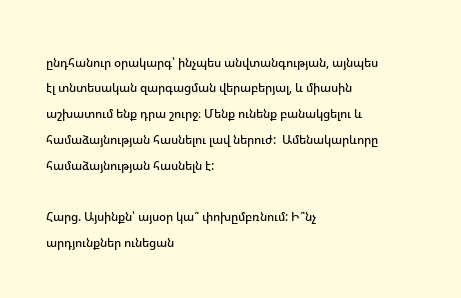ընդհանուր օրակարգ՝ ինչպես անվտանգության, այնպես էլ տնտեսական զարգացման վերաբերյալ, և միասին աշխատում ենք դրա շուրջ։ Մենք ունենք բանակցելու և համաձայնության հասնելու լավ ներուժ:  Ամենակարևորը համաձայնության հասնելն է:

Հարց. Այսինքն՝ այսօր կա՞ փոխըմբռնում: Ի՞նչ արդյունքներ ունեցան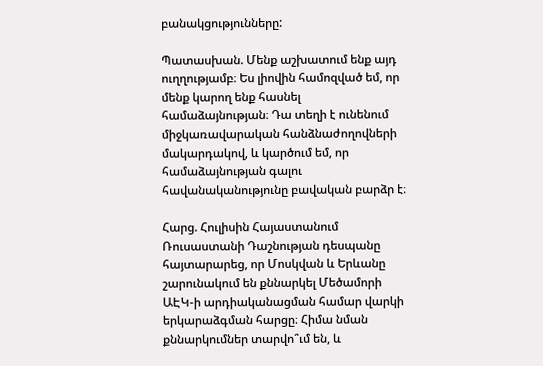բանակցությունները:

Պատասխան. Մենք աշխատում ենք այդ ուղղությամբ։ Ես լիովին համոզված եմ, որ մենք կարող ենք հասնել համաձայնության։ Դա տեղի է ունենում միջկառավարական հանձնաժողովների մակարդակով, և կարծում եմ, որ համաձայնության գալու հավանականությունը բավական բարձր է։

Հարց. Հուլիսին Հայաստանում Ռուսաստանի Դաշնության դեսպանը հայտարարեց, որ Մոսկվան և Երևանը շարունակում են քննարկել Մեծամորի ԱԷԿ-ի արդիականացման համար վարկի երկարաձգման հարցը։ Հիմա նման քննարկումներ տարվո՞ւմ են, և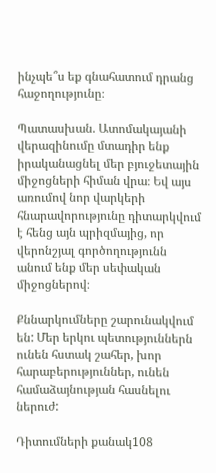ինչպե՞ս եք գնահատում դրանց հաջողությունը։

Պատասխան. Ատոմակայանի վերազինումը մտադիր ենք իրականացնել մեր բյուջետային միջոցների հիման վրա։ Եվ այս առումով նոր վարկերի հնարավորությունը դիտարկվում է հենց այն պրիզմայից, որ վերոնշյալ գործողությունն  անում ենք մեր սեփական միջոցներով։

Քննարկումները շարունակվում են: Մեր երկու պետություններն ունեն հստակ շահեր, խոր հարաբերություններ, ունեն համաձայնության հասնելու ներուժ:

Դիտումների քանակ108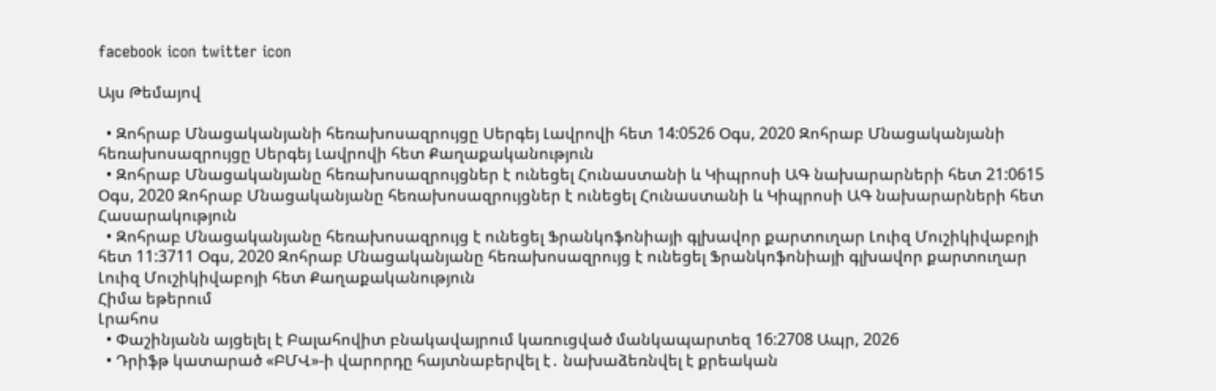facebook icon twitter icon

Այս Թեմայով

  • Զոհրաբ Մնացականյանի հեռախոսազրույցը Սերգեյ Լավրովի հետ 14:0526 Օգս, 2020 Զոհրաբ Մնացականյանի հեռախոսազրույցը Սերգեյ Լավրովի հետ Քաղաքականություն
  • Զոհրաբ Մնացականյանը հեռախոսազրույցներ է ունեցել Հունաստանի և Կիպրոսի ԱԳ նախարարների հետ 21:0615 Օգս, 2020 Զոհրաբ Մնացականյանը հեռախոսազրույցներ է ունեցել Հունաստանի և Կիպրոսի ԱԳ նախարարների հետ Հասարակություն
  • Զոհրաբ Մնացականյանը հեռախոսազրույց է ունեցել Ֆրանկոֆոնիայի գլխավոր քարտուղար Լուիզ Մուշիկիվաբոյի հետ 11:3711 Օգս, 2020 Զոհրաբ Մնացականյանը հեռախոսազրույց է ունեցել Ֆրանկոֆոնիայի գլխավոր քարտուղար Լուիզ Մուշիկիվաբոյի հետ Քաղաքականություն
Հիմա եթերում
Լրահոս
  • Փաշինյանն այցելել է Բալահովիտ բնակավայրում կառուցված մանկապարտեզ 16:2708 Ապր, 2026
  • Դրիֆթ կատարած «ԲՄՎ»-ի վարորդը հայտնաբերվել է․ նախաձեռնվել է քրեական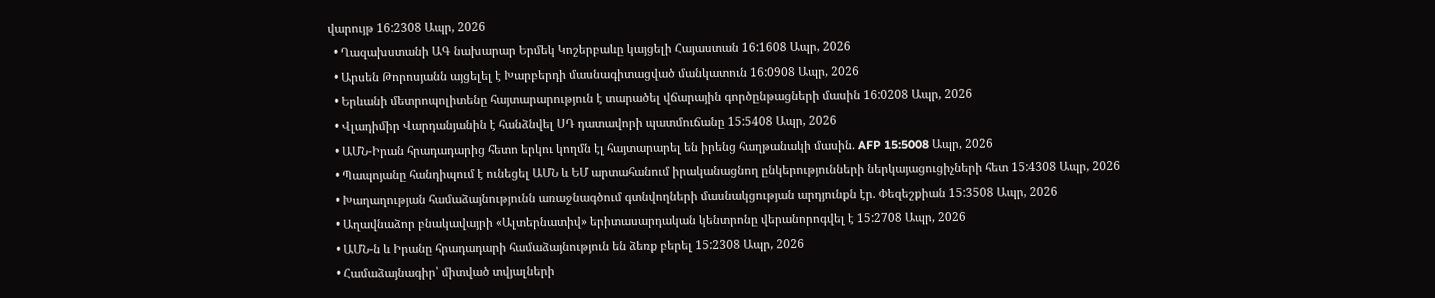վարույթ 16:2308 Ապր, 2026
  • Ղազախստանի ԱԳ նախարար Երմեկ Կոշերբաևը կայցելի Հայաստան 16:1608 Ապր, 2026
  • Արսեն Թորոսյանն այցելել է Խարբերդի մասնագիտացված մանկատուն 16:0908 Ապր, 2026
  • Երևանի մետրոպոլիտենը հայտարարություն է տարածել վճարային գործընթացների մասին 16:0208 Ապր, 2026
  • Վլադիմիր Վարդանյանին է հանձնվել ՍԴ դատավորի պատմուճանը 15:5408 Ապր, 2026
  • ԱՄՆ-Իրան հրադադարից հետո երկու կողմն էլ հայտարարել են իրենց հաղթանակի մասին. AFP 15:5008 Ապր, 2026
  • Պապոյանը հանդիպում է ունեցել ԱՄՆ և ԵՄ արտահանում իրականացնող ընկերությունների ներկայացուցիչների հետ 15:4308 Ապր, 2026
  • Խաղաղության համաձայնությունն առաջնագծում գտնվողների մասնակցության արդյունքն էր. Փեզեշքիան 15:3508 Ապր, 2026
  • Աղավնաձոր բնակավայրի «Ալտերնատիվ» երիտասարդական կենտրոնը վերանորոգվել է 15:2708 Ապր, 2026
  • ԱՄՆ-ն և Իրանը հրադադարի համաձայնություն են ձեռք բերել 15:2308 Ապր, 2026
  • Համաձայնագիր՝ միտված տվյալների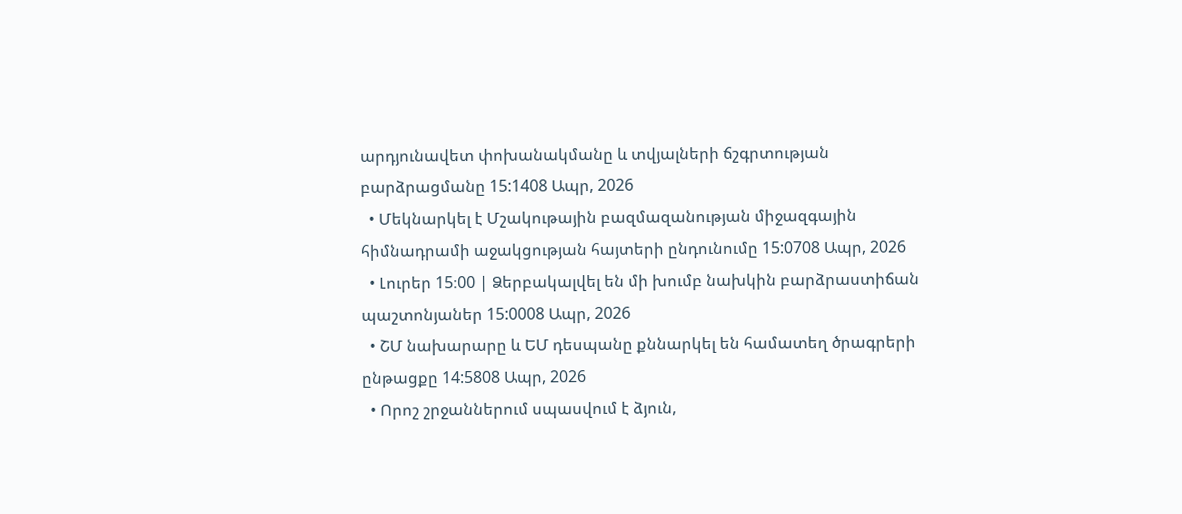արդյունավետ փոխանակմանը և տվյալների ճշգրտության բարձրացմանը 15:1408 Ապր, 2026
  • Մեկնարկել է Մշակութային բազմազանության միջազգային հիմնադրամի աջակցության հայտերի ընդունումը 15:0708 Ապր, 2026
  • Լուրեր 15։00 | Ձերբակալվել են մի խումբ նախկին բարձրաստիճան պաշտոնյաներ 15:0008 Ապր, 2026
  • ՇՄ նախարարը և ԵՄ դեսպանը քննարկել են համատեղ ծրագրերի ընթացքը 14:5808 Ապր, 2026
  • Որոշ շրջաններում սպասվում է ձյուն,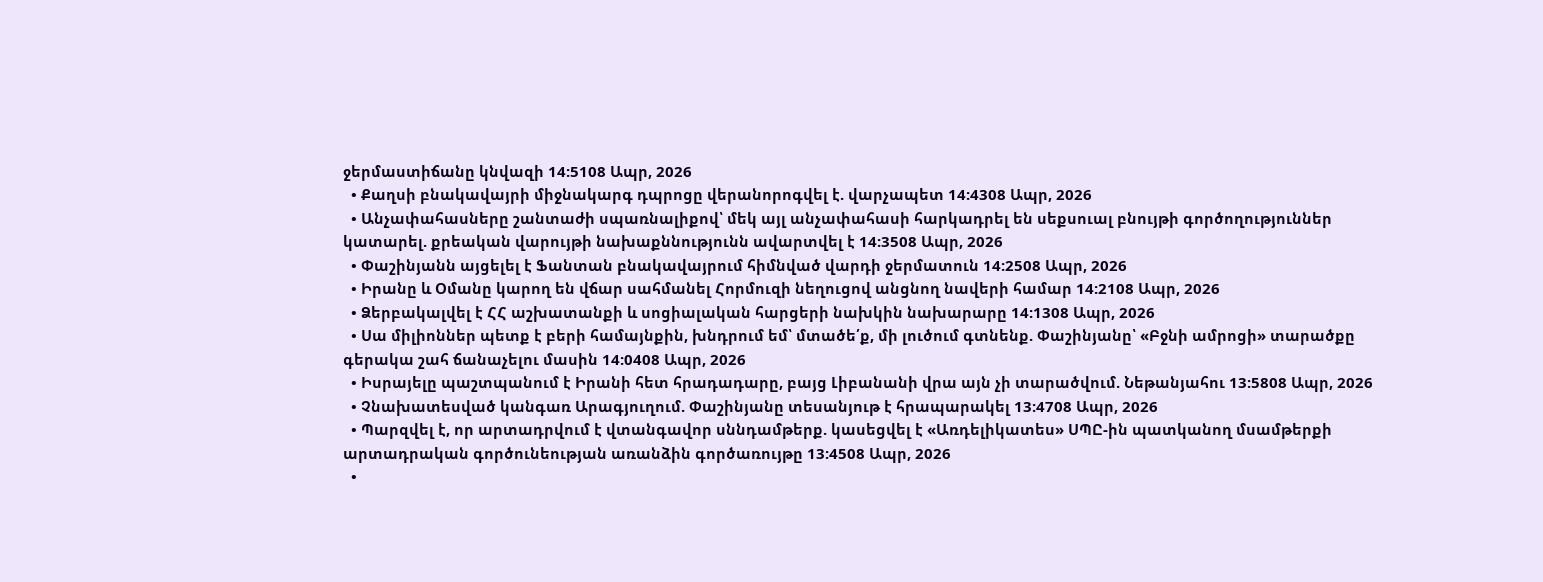ջերմաստիճանը կնվազի 14:5108 Ապր, 2026
  • Քաղսի բնակավայրի միջնակարգ դպրոցը վերանորոգվել է. վարչապետ 14:4308 Ապր, 2026
  • Անչափահասները շանտաժի սպառնալիքով՝ մեկ այլ անչափահասի հարկադրել են սեքսուալ բնույթի գործողություններ կատարել. քրեական վարույթի նախաքննությունն ավարտվել է 14:3508 Ապր, 2026
  • Փաշինյանն այցելել է Ֆանտան բնակավայրում հիմնված վարդի ջերմատուն 14:2508 Ապր, 2026
  • Իրանը և Օմանը կարող են վճար սահմանել Հորմուզի նեղուցով անցնող նավերի համար 14:2108 Ապր, 2026
  • Ձերբակալվել է ՀՀ աշխատանքի և սոցիալական հարցերի նախկին նախարարը 14:1308 Ապր, 2026
  • Սա միլիոններ պետք է բերի համայնքին, խնդրում եմ՝ մտածե՛ք, մի լուծում գտնենք. Փաշինյանը՝ «Բջնի ամրոցի» տարածքը գերակա շահ ճանաչելու մասին 14:0408 Ապր, 2026
  • Իսրայելը պաշտպանում է Իրանի հետ հրադադարը, բայց Լիբանանի վրա այն չի տարածվում. Նեթանյահու 13:5808 Ապր, 2026
  • Չնախատեսված կանգառ Արագյուղում. Փաշինյանը տեսանյութ է հրապարակել 13:4708 Ապր, 2026
  • Պարզվել է, որ արտադրվում է վտանգավոր սննդամթերք. կասեցվել է «Առդելիկատես» ՍՊԸ-ին պատկանող մսամթերքի արտադրական գործունեության առանձին գործառույթը 13:4508 Ապր, 2026
  •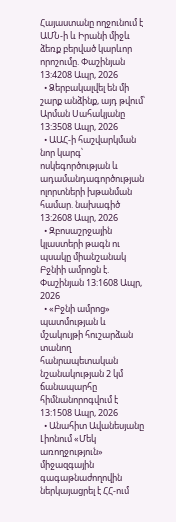Հայաստանը ողջունում է ԱՄՆ-ի և Իրանի միջև ձեռք բերված կարևոր որոշումը. Փաշինյան 13:4208 Ապր, 2026
  • Ձերբակալվել են մի շարք անձինք, այդ թվում՝ Արման Սահակյանը 13:3508 Ապր, 2026
  • ԱԱՀ-ի հաշվարկման նոր կարգ՝ ոսկեգործության և ադամանդագործության ոլորտների խթանման համար. նախագիծ 13:2608 Ապր, 2026
  • Զբոսաշրջային կլաստերի թագն ու պսակը միանշանակ Բջնիի ամրոցն է. Փաշինյան 13:1608 Ապր, 2026
  • «Բջնի ամրոց» պատմության և մշակույթի հուշարձան տանող հանրապետական նշանակության 2 կմ ճանապարհը հիմնանորոգվում է 13:1508 Ապր, 2026
  • Անահիտ Ավանեսյանը Լիոնում «Մեկ առողջություն» միջազգային գագաթնաժողովին ներկայացրել է ՀՀ-ում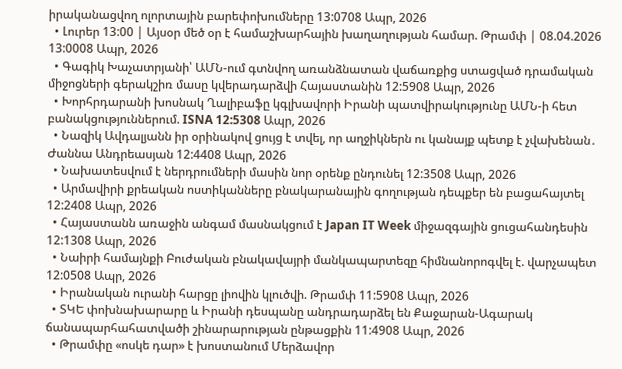իրականացվող ոլորտային բարեփոխումները 13:0708 Ապր, 2026
  • Լուրեր 13:00 | Այսօր մեծ օր է համաշխարհային խաղաղության համար. Թրամփ | 08.04.2026 13:0008 Ապր, 2026
  • Գագիկ Խաչատրյանի՝ ԱՄՆ-ում գտնվող առանձնատան վաճառքից ստացված դրամական միջոցների գերակշիռ մասը կվերադարձվի Հայաստանին 12:5908 Ապր, 2026
  • Խորհրդարանի խոսնակ Ղալիբաֆը կգլխավորի Իրանի պատվիրակությունը ԱՄՆ-ի հետ բանակցություններում. ISNA 12:5308 Ապր, 2026
  • Նազիկ Ավդալյանն իր օրինակով ցույց է տվել, որ աղջիկներն ու կանայք պետք է չվախենան․ Ժաննա Անդրեասյան 12:4408 Ապր, 2026
  • Նախատեսվում է ներդրումների մասին նոր օրենք ընդունել 12:3508 Ապր, 2026
  • Արմավիրի քրեական ոստիկանները բնակարանային գողության դեպքեր են բացահայտել 12:2408 Ապր, 2026
  • Հայաստանն առաջին անգամ մասնակցում է Japan IT Week միջազգային ցուցահանդեսին 12:1308 Ապր, 2026
  • Նաիրի համայնքի Բուժական բնակավայրի մանկապարտեզը հիմնանորոգվել է. վարչապետ 12:0508 Ապր, 2026
  • Իրանական ուրանի հարցը լիովին կլուծվի. Թրամփ 11:5908 Ապր, 2026
  • ՏԿԵ փոխնախարարը և Իրանի դեսպանը անդրադարձել են Քաջարան-Ագարակ ճանապարհահատվածի շինարարության ընթացքին 11:4908 Ապր, 2026
  • Թրամփը «ոսկե դար» է խոստանում Մերձավոր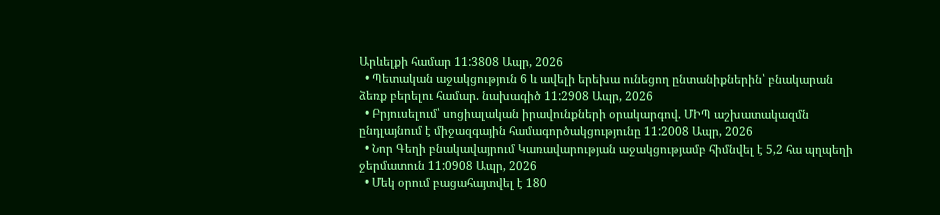Արևելքի համար 11:3808 Ապր, 2026
  • Պետական աջակցություն 6 և ավելի երեխա ունեցող ընտանիքներին՝ բնակարան ձեռք բերելու համար. նախագիծ 11:2908 Ապր, 2026
  • Բրյուսելում՝ սոցիալական իրավունքների օրակարգով. ՄԻՊ աշխատակազմն ընդլայնում է միջազգային համագործակցությունը 11:2008 Ապր, 2026
  • Նոր Գեղի բնակավայրում Կառավարության աջակցությամբ հիմնվել է 5,2 հա պղպեղի ջերմատուն 11:0908 Ապր, 2026
  • Մեկ օրում բացահայտվել է 180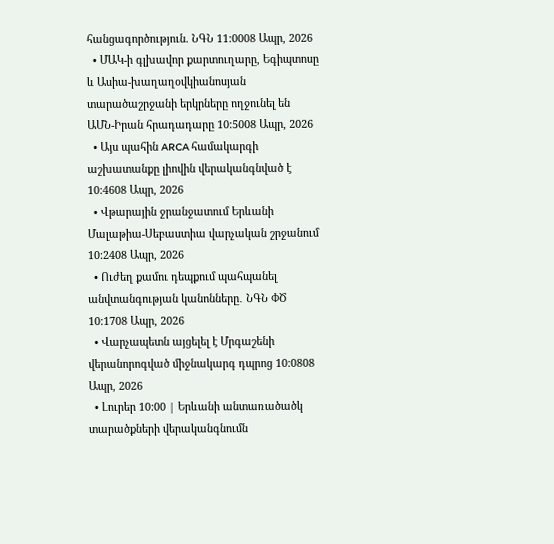հանցագործություն. ՆԳՆ 11:0008 Ապր, 2026
  • ՄԱԿ-ի գլխավոր քարտուղարը, Եգիպտոսը և Ասիա-խաղաղօվկիանոսյան տարածաշրջանի երկրները ողջունել են ԱՄՆ-Իրան հրադադարը 10:5008 Ապր, 2026
  • Այս պահին ARCA համակարգի աշխատանքը լիովին վերականգնված է 10:4608 Ապր, 2026
  • Վթարային ջրանջատում Երևանի Մալաթիա-Սեբաստիա վարչական շրջանում 10:2408 Ապր, 2026
  • Ուժեղ քամու դեպքում պահպանել անվտանգության կանոնները․ ՆԳՆ ՓԾ 10:1708 Ապր, 2026
  • Վարչապետն այցելել է Մրգաշենի վերանորոգված միջնակարգ դպրոց 10:0808 Ապր, 2026
  • Լուրեր 10:00 | Երևանի անտառածածկ տարածքների վերականգնումն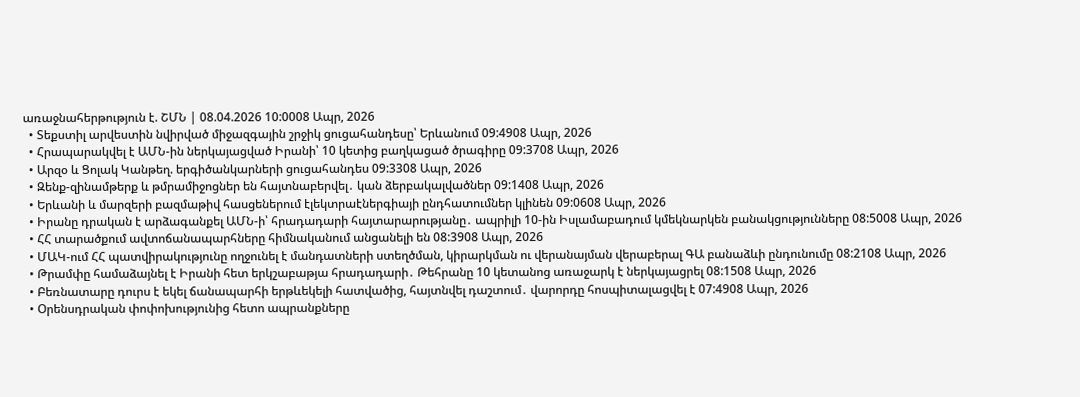առաջնահերթություն է. ՇՄՆ | 08.04.2026 10:0008 Ապր, 2026
  • Տեքստիլ արվեստին նվիրված միջազգային շրջիկ ցուցահանդեսը՝ Երևանում 09:4908 Ապր, 2026
  • Հրապարակվել է ԱՄՆ-ին ներկայացված Իրանի՝ 10 կետից բաղկացած ծրագիրը 09:3708 Ապր, 2026
  • Արզօ և Ցոլակ Կանթեղ. երգիծանկարների ցուցահանդես 09:3308 Ապր, 2026
  • Զենք-զինամթերք և թմրամիջոցներ են հայտնաբերվել․ կան ձերբակալվածներ 09:1408 Ապր, 2026
  • Երևանի և մարզերի բազմաթիվ հասցեներում էլեկտրաէներգիայի ընդհատումներ կլինեն 09:0608 Ապր, 2026
  • Իրանը դրական է արձագանքել ԱՄՆ-ի՝ հրադադարի հայտարարությանը․ ապրիլի 10-ին Իսլամաբադում կմեկնարկեն բանակցությունները 08:5008 Ապր, 2026
  • ՀՀ տարածքում ավտոճանապարհները հիմնականում անցանելի են 08:3908 Ապր, 2026
  • ՄԱԿ-ում ՀՀ պատվիրակությունը ողջունել է մանդատների ստեղծման, կիրարկման ու վերանայման վերաբերալ ԳԱ բանաձևի ընդունումը 08:2108 Ապր, 2026
  • Թրամփը համաձայնել է Իրանի հետ երկշաբաթյա հրադադարի․ Թեհրանը 10 կետանոց առաջարկ է ներկայացրել 08:1508 Ապր, 2026
  • Բեռնատարը դուրս է եկել ճանապարհի երթևեկելի հատվածից, հայտնվել դաշտում․ վարորդը հոսպիտալացվել է 07:4908 Ապր, 2026
  • Օրենսդրական փոփոխությունից հետո ապրանքները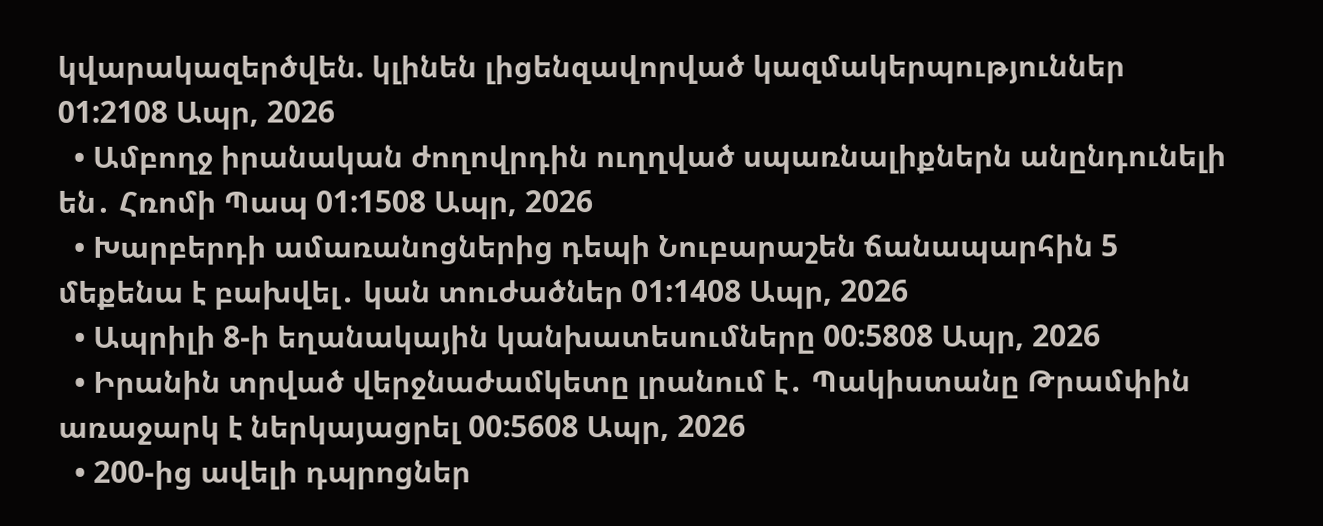կվարակազերծվեն. կլինեն լիցենզավորված կազմակերպություններ 01:2108 Ապր, 2026
  • Ամբողջ իրանական ժողովրդին ուղղված սպառնալիքներն անընդունելի են․ Հռոմի Պապ 01:1508 Ապր, 2026
  • Խարբերդի ամառանոցներից դեպի Նուբարաշեն ճանապարհին 5 մեքենա է բախվել․ կան տուժածներ 01:1408 Ապր, 2026
  • Ապրիլի 8-ի եղանակային կանխատեսումները 00:5808 Ապր, 2026
  • Իրանին տրված վերջնաժամկետը լրանում է․ Պակիստանը Թրամփին առաջարկ է ներկայացրել 00:5608 Ապր, 2026
  • 200-ից ավելի դպրոցներ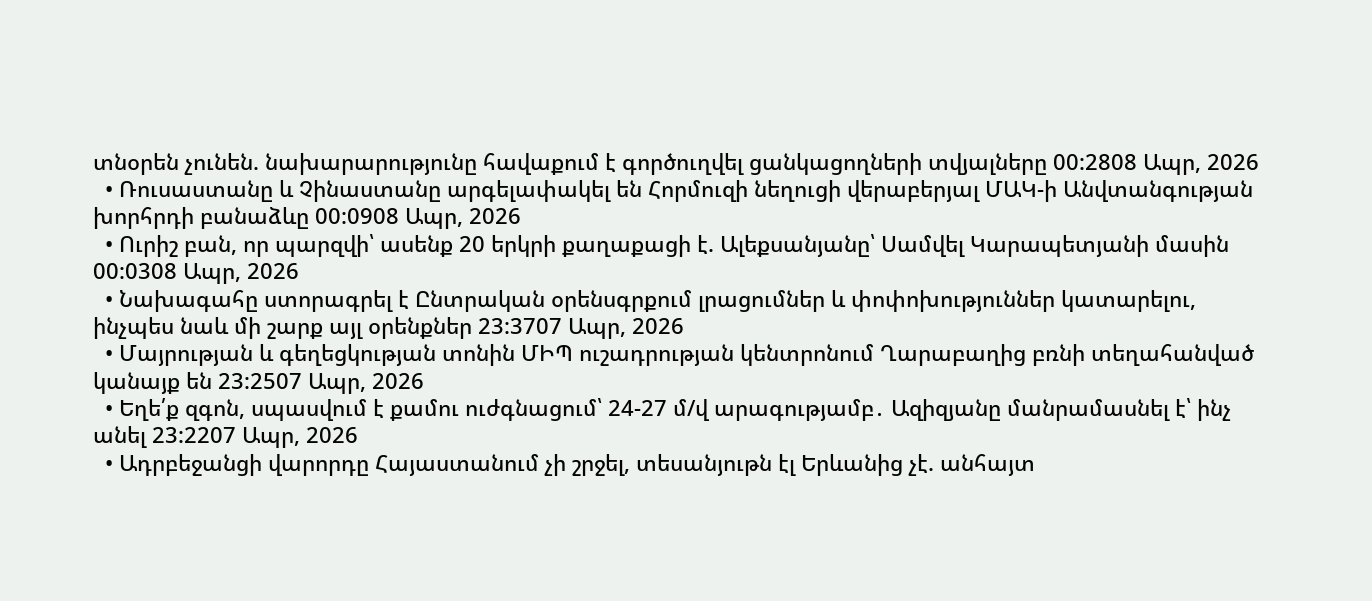տնօրեն չունեն. նախարարությունը հավաքում է գործուղվել ցանկացողների տվյալները 00:2808 Ապր, 2026
  • Ռուսաստանը և Չինաստանը արգելափակել են Հորմուզի նեղուցի վերաբերյալ ՄԱԿ-ի Անվտանգության խորհրդի բանաձևը 00:0908 Ապր, 2026
  • Ուրիշ բան, որ պարզվի՝ ասենք 20 երկրի քաղաքացի է. Ալեքսանյանը՝ Սամվել Կարապետյանի մասին 00:0308 Ապր, 2026
  • Նախագահը ստորագրել է Ընտրական օրենսգրքում լրացումներ և փոփոխություններ կատարելու, ինչպես նաև մի շարք այլ օրենքներ 23:3707 Ապր, 2026
  • Մայրության և գեղեցկության տոնին ՄԻՊ ուշադրության կենտրոնում Ղարաբաղից բռնի տեղահանված կանայք են 23:2507 Ապր, 2026
  • Եղե՛ք զգոն, սպասվում է քամու ուժգնացում՝ 24-27 մ/վ արագությամբ․ Ազիզյանը մանրամասնել է՝ ինչ անել 23:2207 Ապր, 2026
  • Ադրբեջանցի վարորդը Հայաստանում չի շրջել, տեսանյութն էլ Երևանից չէ. անհայտ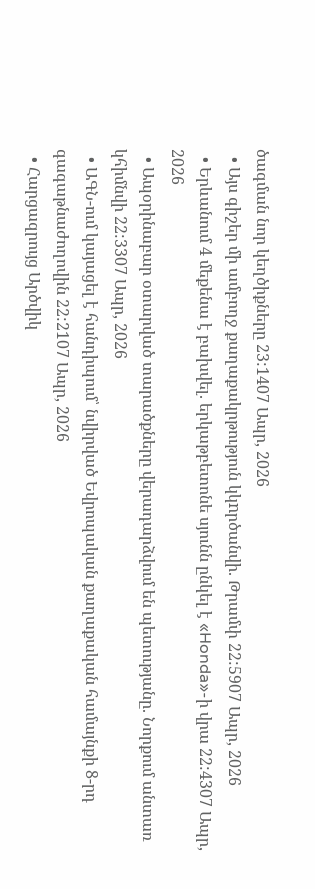ծագման նոր կեղծիքները 23:1407 Ապր, 2026
  • Այս գիշեր մի ամբողջ քաղաքակրթություն կկnրծանվի. Թրամփ 22:5907 Ապր, 2026
  • Երևանում 4 մեքենա է բախվել. երկաթբետոնե սյունն ընկել է «Honda»-ի վրա 22:4307 Ապր, 2026
  • Ապօրինաբար օտարված տարածքները վերադարձվում են պետությանը. Նորքում անտառ կհիմնվի 22:3307 Ապր, 2026
  • ԱԳՆ-ում կայացել է հանդիպում՝ նվիրված Եվրոպական քաղաքական համայնքի 8-րդ գագաթնաժողովին 22:2107 Ապր, 2026
  • Հարցազրույց Արծվիկ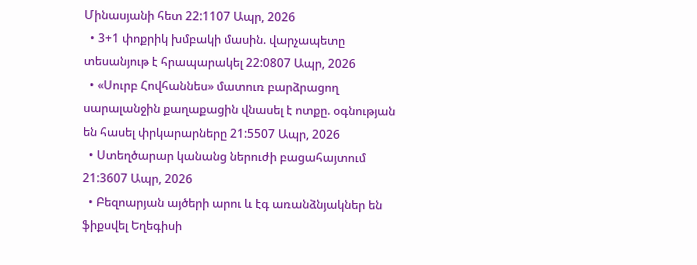Մինասյանի հետ 22:1107 Ապր, 2026
  • 3+1 փոքրիկ խմբակի մասին. վարչապետը տեսանյութ է հրապարակել 22:0807 Ապր, 2026
  • «Սուրբ Հովհաննես» մատուռ բարձրացող սարալանջին քաղաքացին վնասել է ոտքը. օգնության են հասել փրկարարները 21:5507 Ապր, 2026
  • Ստեղծարար կանանց ներուժի բացահայտում 21:3607 Ապր, 2026
  • Բեզոարյան այծերի արու և էգ առանձնյակներ են ֆիքսվել Եղեգիսի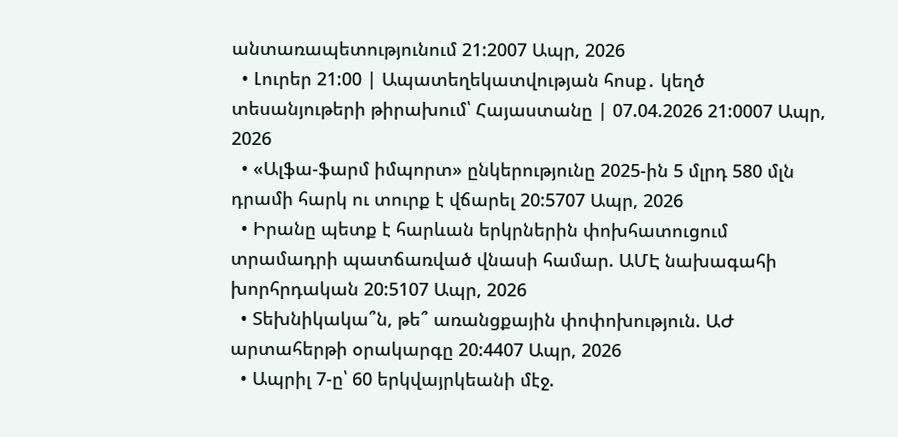անտառապետությունում 21:2007 Ապր, 2026
  • Լուրեր 21:00 | Ապատեղեկատվության հոսք․ կեղծ տեսանյութերի թիրախում՝ Հայաստանը | 07.04.2026 21:0007 Ապր, 2026
  • «Ալֆա-ֆարմ իմպորտ» ընկերությունը 2025-ին 5 մլրդ 580 մլն դրամի հարկ ու տուրք է վճարել 20:5707 Ապր, 2026
  • Իրանը պետք է հարևան երկրներին փոխհատուցում տրամադրի պատճառված վնասի համար. ԱՄԷ նախագահի խորհրդական 20:5107 Ապր, 2026
  • Տեխնիկակա՞ն, թե՞ առանցքային փոփոխություն. ԱԺ արտահերթի օրակարգը 20:4407 Ապր, 2026
  • Ապրիլ 7-ը՝ 60 երկվայրկեանի մէջ.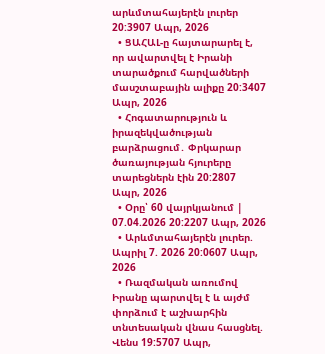արևմտահայերէն լուրեր 20:3907 Ապր, 2026
  • ՑԱՀԱԼ-ը հայտարարել է, որ ավարտվել է Իրանի տարածքում հարվածների մասշտաբային ալիքը 20:3407 Ապր, 2026
  • Հոգատարություն և իրազեկվածության բարձրացում․ Փրկարար ծառայության հյուրերը տարեցներն էին 20:2807 Ապր, 2026
  • Օրը՝ 60 վայրկյանում | 07.04.2026 20:2207 Ապր, 2026
  • Արևմտահայերէն լուրեր. Ապրիլ 7. 2026 20:0607 Ապր, 2026
  • Ռազմական առումով Իրանը պարտվել է և այժմ փորձում է աշխարհին տնտեսական վնաս հասցնել. Վենս 19:5707 Ապր,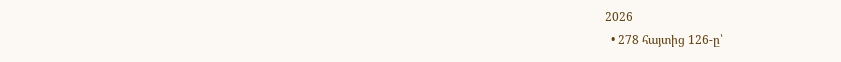2026
  • 278 հայտից 126-ը՝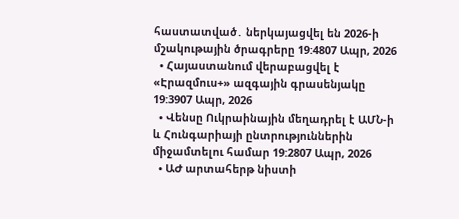հաստատված․ ներկայացվել են 2026-ի մշակութային ծրագրերը 19:4807 Ապր, 2026
  • Հայաստանում վերաբացվել է «Էրազմուս+» ազգային գրասենյակը 19:3907 Ապր, 2026
  • Վենսը Ուկրաինային մեղադրել է ԱՄՆ-ի և Հունգարիայի ընտրություններին միջամտելու համար 19:2807 Ապր, 2026
  • ԱԺ արտահերթ նիստի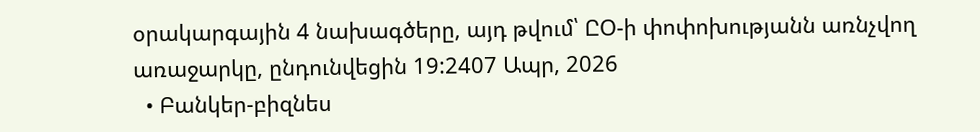օրակարգային 4 նախագծերը, այդ թվում՝ ԸՕ-ի փոփոխությանն առնչվող առաջարկը, ընդունվեցին 19:2407 Ապր, 2026
  • Բանկեր-բիզնես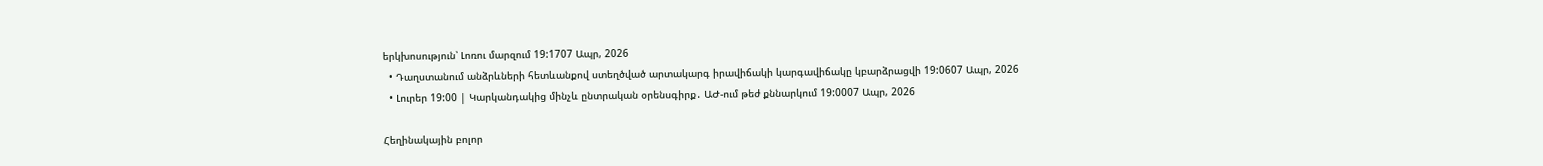երկխոսություն՝ Լոռու մարզում 19:1707 Ապր, 2026
  • Դաղստանում անձրևների հետևանքով ստեղծված արտակարգ իրավիճակի կարգավիճակը կբարձրացվի 19:0607 Ապր, 2026
  • Լուրեր 19:00 | Կարկանդակից մինչև ընտրական օրենսգիրք․ ԱԺ-ում թեժ քննարկում 19:0007 Ապր, 2026

Հեղինակային բոլոր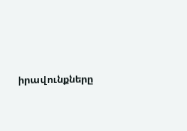իրավունքները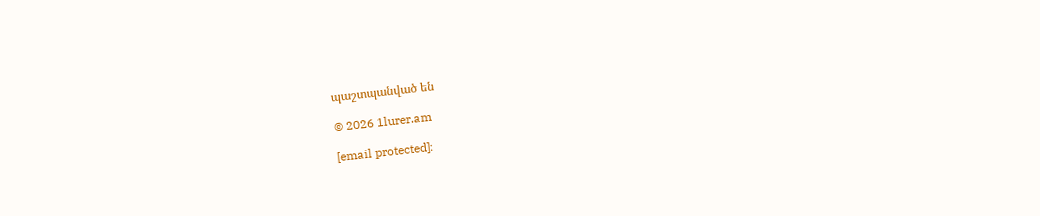պաշտպանված են

© 2026 1lurer.am

[email protected]։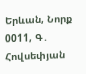Երևան, Նորք 0011, Գ․ Հովսեփյան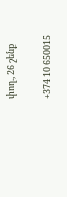փող., 26 շենք

+374 10 650015